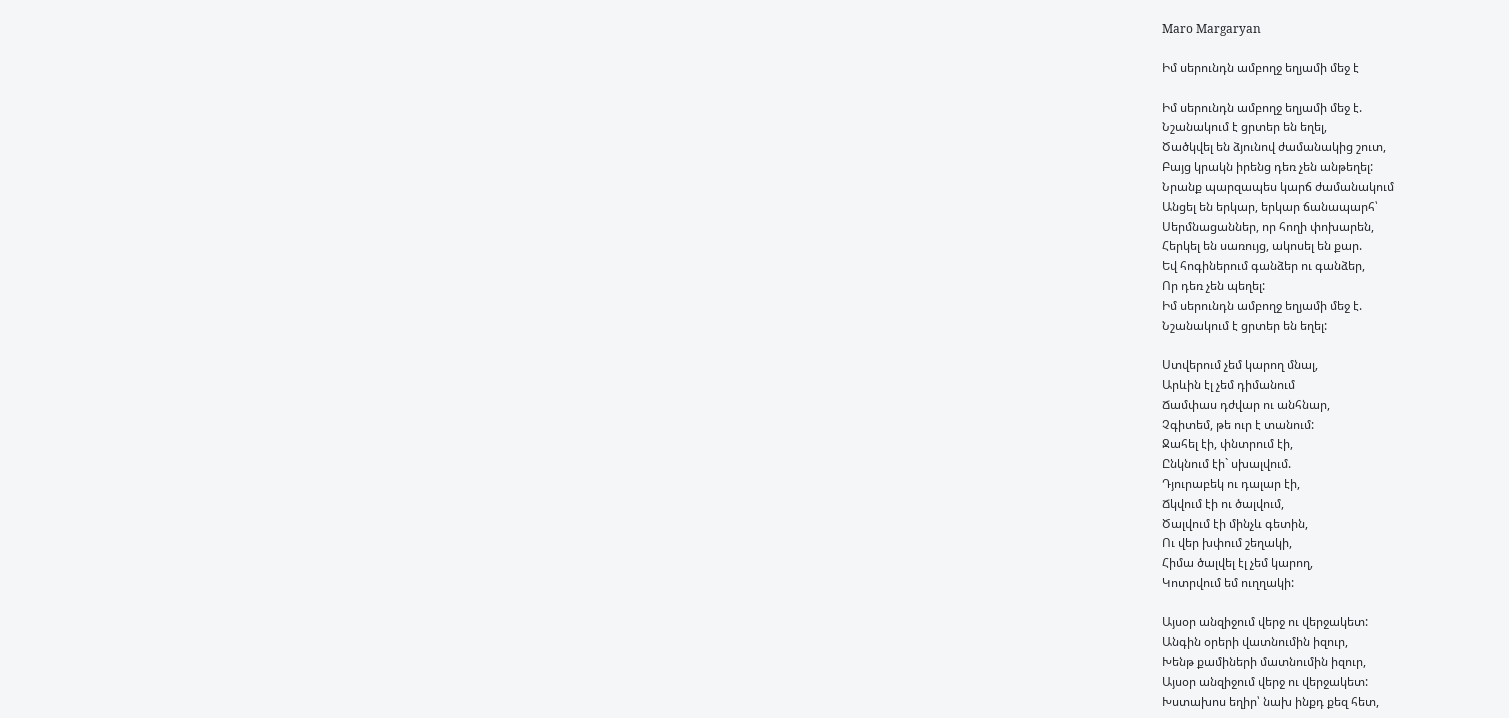Maro Margaryan

Իմ սերունդն ամբողջ եղյամի մեջ է

Իմ սերունդն ամբողջ եղյամի մեջ է.
Նշանակում է ցրտեր են եղել,
Ծածկվել են ձյունով ժամանակից շուտ,
Բայց կրակն իրենց դեռ չեն անթեղել:
Նրանք պարզապես կարճ ժամանակում
Անցել են երկար, երկար ճանապարհ՝
Սերմնացաններ, որ հողի փոխարեն,
Հերկել են սառույց, ակոսել են քար.
Եվ հոգիներում գանձեր ու գանձեր,
Որ դեռ չեն պեղել:
Իմ սերունդն ամբողջ եղյամի մեջ է.
Նշանակում է ցրտեր են եղել:

Ստվերում չեմ կարող մնալ,
Արևին էլ չեմ դիմանում
Ճամփաս դժվար ու անհնար,
Չգիտեմ, թե ուր է տանում:
Ջահել էի, փնտրում էի,
Ընկնում էի` սխալվում.
Դյուրաբեկ ու դալար էի,
Ճկվում էի ու ծալվում,
Ծալվում էի մինչև գետին,
Ու վեր խփում շեղակի,
Հիմա ծալվել էլ չեմ կարող,
Կոտրվում եմ ուղղակի:

Այսօր անզիջում վերջ ու վերջակետ:
Անգին օրերի վատնումին իզուր,
Խենթ քամիների մատնումին իզուր,
Այսօր անզիջում վերջ ու վերջակետ:
Խստախոս եղիր՝ նախ ինքդ քեզ հետ,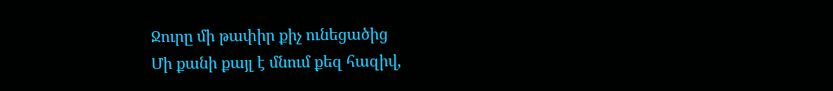Ջուրը մի թափիր քիչ ունեցածից
Մի քանի քայլ է մնում քեզ հազիվ,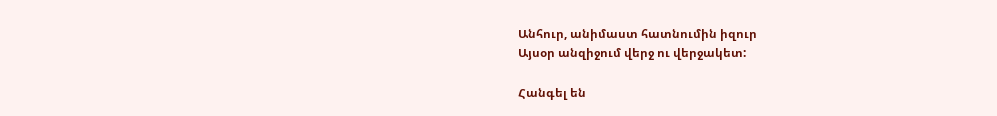Անհուր, անիմաստ հատնումին իզուր
Այսօր անզիջում վերջ ու վերջակետ:

Հանգել են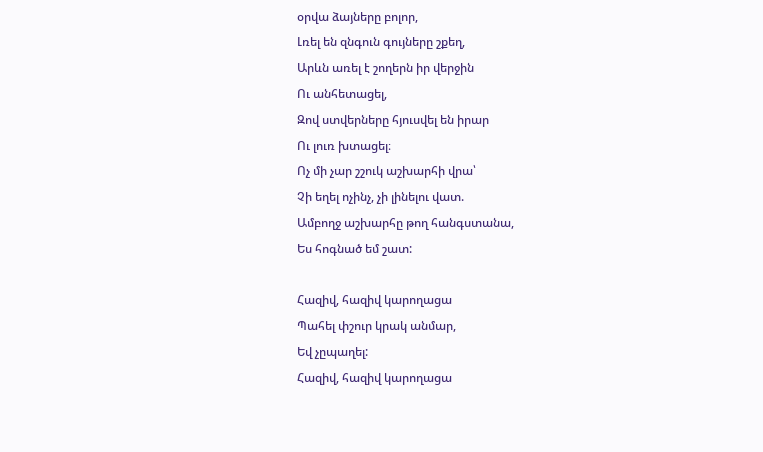օրվա ձայները բոլոր,
Լռել են զնգուն գույները շքեղ,
Արևն առել է շողերն իր վերջին
Ու անհետացել,
Զով ստվերները հյուսվել են իրար
Ու լուռ խտացել։
Ոչ մի չար շշուկ աշխարհի վրա՝
Չի եղել ոչինչ, չի լինելու վատ.
Ամբողջ աշխարհը թող հանգստանա,
Ես հոգնած եմ շատ:

Հազիվ, հազիվ կարողացա
Պահել փշուր կրակ անմար,
Եվ չըպաղել:
Հազիվ, հազիվ կարողացա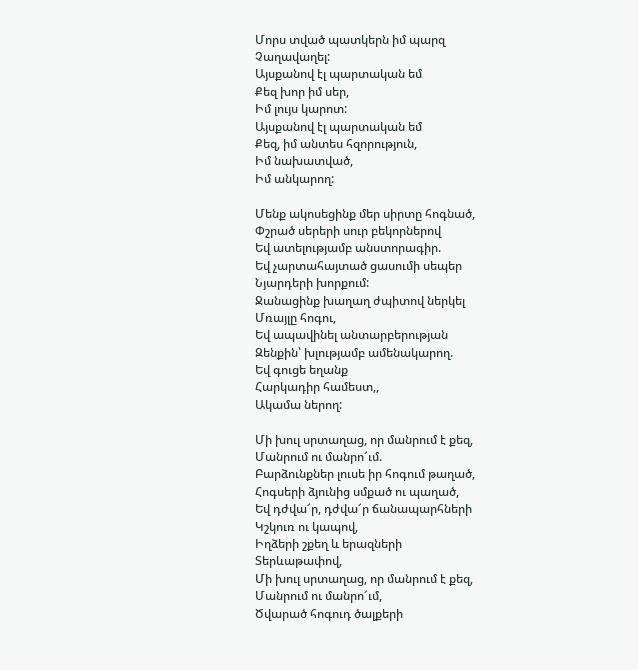Մորս տված պատկերն իմ պարզ
Չաղավաղել:
Այսքանով էլ պարտական եմ
Քեզ խոր իմ սեր,
Իմ լույս կարոտ:
Այսքանով էլ պարտական եմ
Քեզ, իմ անտես հզորություն,
Իմ նախատված,
Իմ անկարող:

Մենք ակոսեցինք մեր սիրտը հոգնած,
Փշրած սերերի սուր բեկորներով
Եվ ատելությամբ անստորագիր.
Եվ չարտահայտած ցասումի սեպեր
Նյարդերի խորքում:
Ջանացինք խաղաղ ժպիտով ներկել
Մռայլը հոգու,
Եվ ապավինել անտարբերության
Զենքին՝ խլությամբ ամենակարող.
Եվ գուցե եղանք
Հարկադիր համեստ,,
Ակամա ներող:

Մի խուլ սրտաղաց, որ մանրում է քեզ,
Մանրում ու մանրո՜ւմ.
Բարձունքներ լուսե իր հոգում թաղած,
Հոգսերի ձյունից սմքած ու պաղած,
Եվ դժվա՜ր, դժվա՜ր ճանապարհների
Կշկուռ ու կապով,
Իղձերի շքեղ և երազների
Տերևաթափով,
Մի խուլ սրտաղաց, որ մանրում է քեզ,
Մանրում ու մանրո՜ւմ,
Ծվարած հոգուդ ծալքերի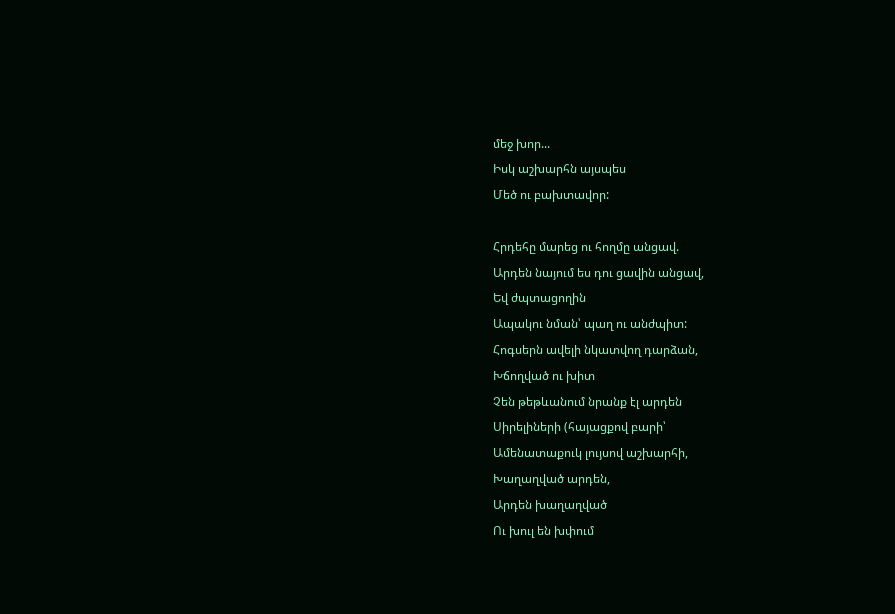մեջ խոր...
Իսկ աշխարհն այսպես
Մեծ ու բախտավոր:

Հրդեհը մարեց ու հողմը անցավ.
Արդեն նայում ես դու ցավին անցավ,
Եվ ժպտացողին
Ապակու նման՝ պաղ ու անժպիտ:
Հոգսերն ավելի նկատվող դարձան,
Խճողված ու խիտ
Չեն թեթևանում նրանք էլ արդեն
Սիրելիների (հայացքով բարի՝
Ամենատաքուկ լույսով աշխարհի,
Խաղաղված արդեն,
Արդեն խաղաղված
Ու խուլ են խփում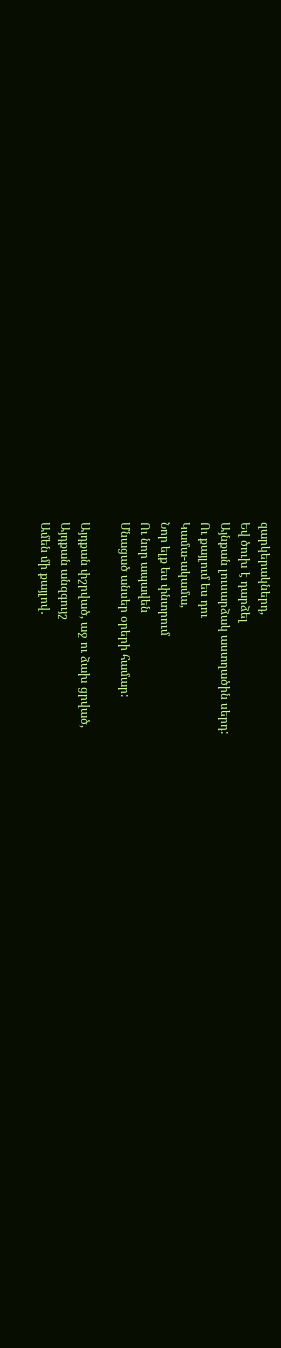զարկերակներդ,
Եվ ծուխ է դարձել
Այնքան լուսարձակ աստղածին սերդ:
Ու քայլում ես դու
Կամա-ակամա,
Նոր ելք ես փնտրում
Ու նոր ապավեն
Մնացած անսեր օրերի համար:

Այդքան փշրված, աջ ու ձախ ցրված,
Այդքան անզգույշ
Ամեն մի քայլով․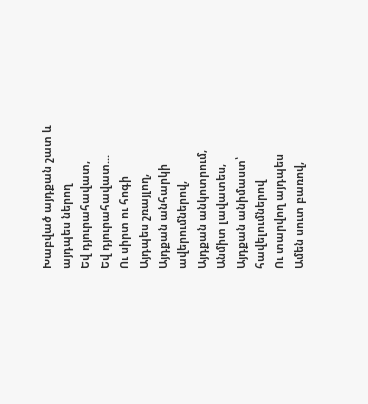Խաբված այդքան շատ և այդպես ներող
Եվ դյուրահավատ,
Եվ դյուրահավատ...
Ու սիրտ ու հոգի
Այդպես շռայլող,
Այդքան անհարկի ավերումներով,
Այդքան անկոտրում,
Անմիտ լավատես,
Այդքան անիմաստ՝ հավելումներով
Ու տարվող այդպես
Ամեն սուտ բառով,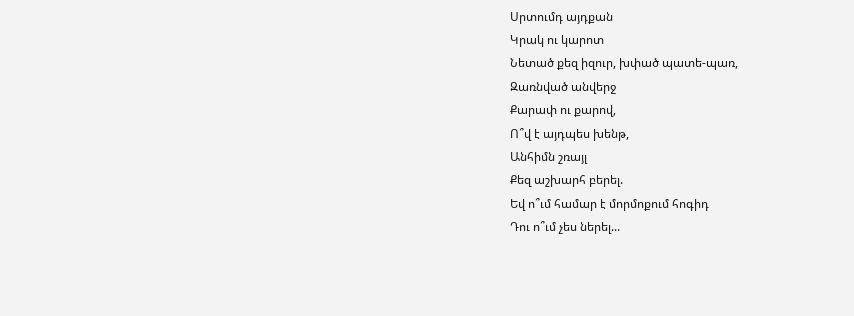Սրտումդ այդքան
Կրակ ու կարոտ
Նետած քեզ իզուր, խփած պատե-պառ,
Զառնված անվերջ
Քարափ ու քարով,
Ո՞վ է այդպես խենթ,
Անհիմն շռայլ
Քեզ աշխարհ բերել.
Եվ ո՞ւմ համար է մորմոքում հոգիդ
Դու ո՞ւմ չես ներել...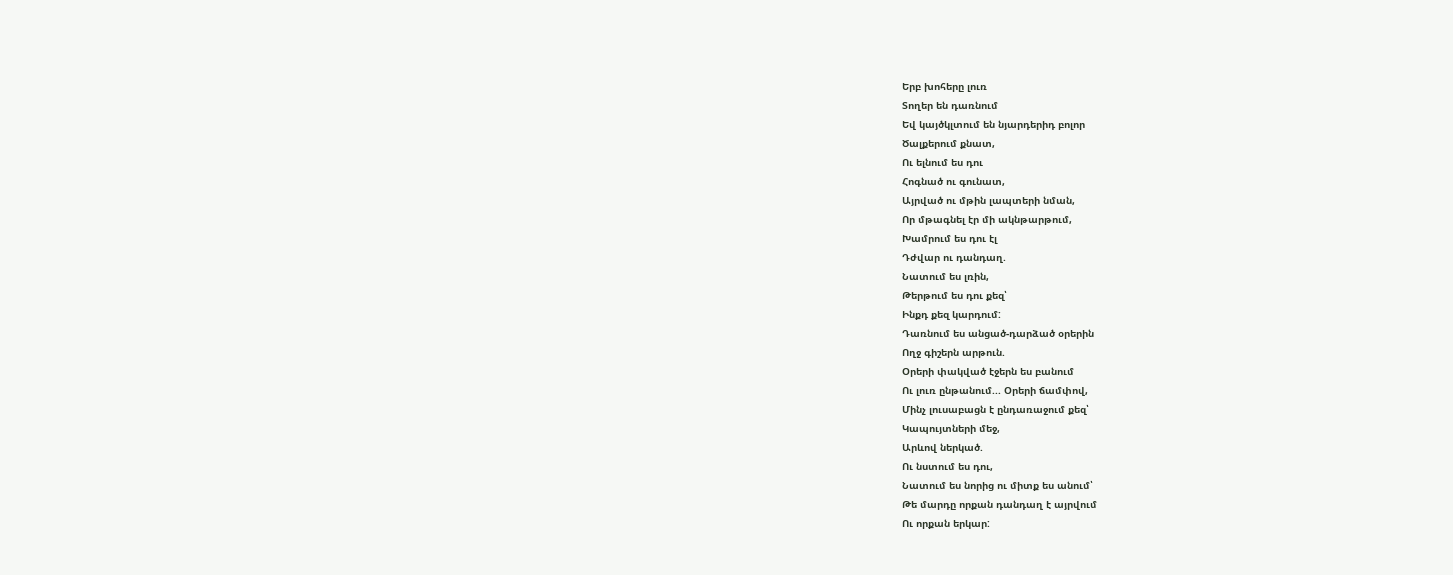Երբ խոհերը լուռ
Տողեր են դառնում
Եվ կայծկլտում են նյարդերիդ բոլոր
Ծալքերում քնատ,
Ու ելնում ես դու
Հոգնած ու գունատ,
Այրված ու մթին լապտերի նման,
Որ մթագնել էր մի ակնթարթում,
Խամրում ես դու էլ
Դժվար ու դանդաղ.
Նատում ես լռին,
Թերթում ես դու քեզ՝
Ինքդ քեզ կարդում:
Դառնում ես անցած-դարձած օրերին
Ողջ գիշերն արթուն.
Օրերի փակված էջերն ես բանում
Ու լուռ ընթանում... Օրերի ճամփով,
Մինչ լուսաբացն է ընդառաջում քեզ՝
Կապույտների մեջ,
Արևով ներկած.
Ու նստում ես դու,
Նատում ես նորից ու միտք ես անում՝
Թե մարդը որքան դանդաղ է այրվում
Ու որքան երկար: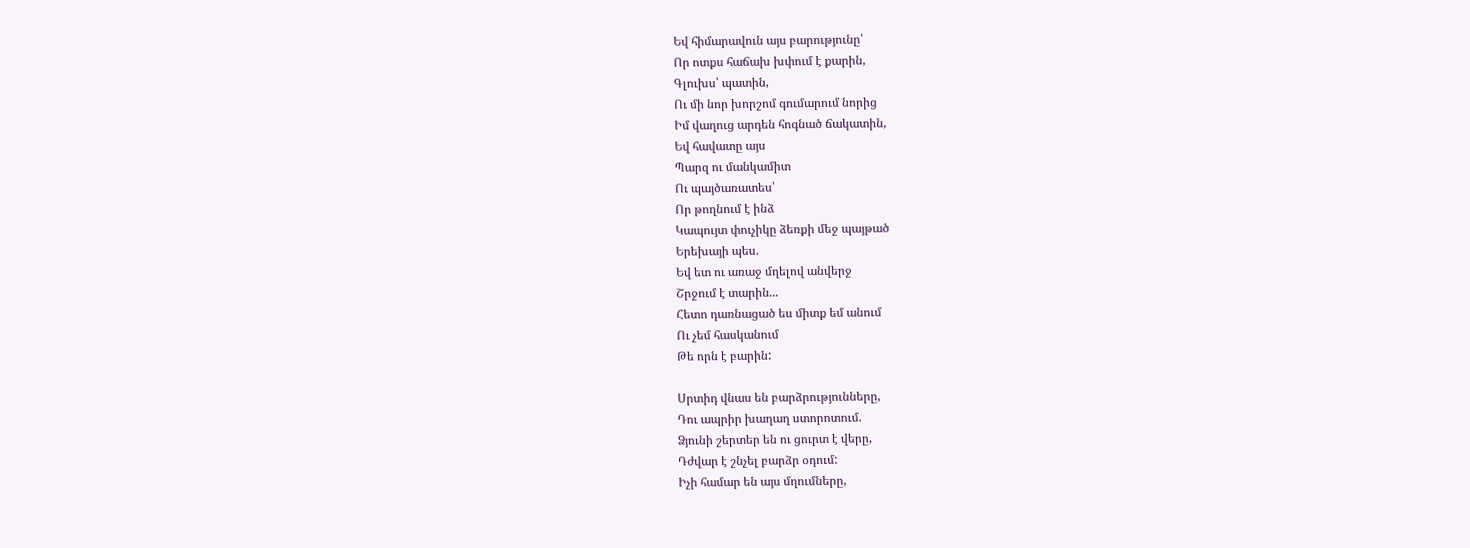Եվ հիմարավուն այս բարությունը՝
Որ ոտքս հաճախ խփում է քարին,
Գլուխս՝ պատին,
Ու մի նոր խորշոմ գումարում նորից
Իմ վաղուց արդեն հոգնած ճակատին,
Եվ հավատը այս
Պարզ ու մանկամիտ
Ու պայծառատես՝
Որ թողնում է ինձ
Կապույտ փուչիկը ձեռքի մեջ պայթած
Երեխայի պես.
Եվ ետ ու առաջ մղելով անվերջ
Շրջում է տարին...
Հետո դառնացած ես միտք եմ անում
Ու չեմ հասկանում
Թե որն է բարին:

Սրտիդ վնաս են բարձրությունները,
Դու ապրիր խաղաղ ստորոտում.
Ձյունի շերտեր են ու ցուրտ է վերը,
Դժվար է շնչել բարձր օդում:
Իչի համար են այս մղումները,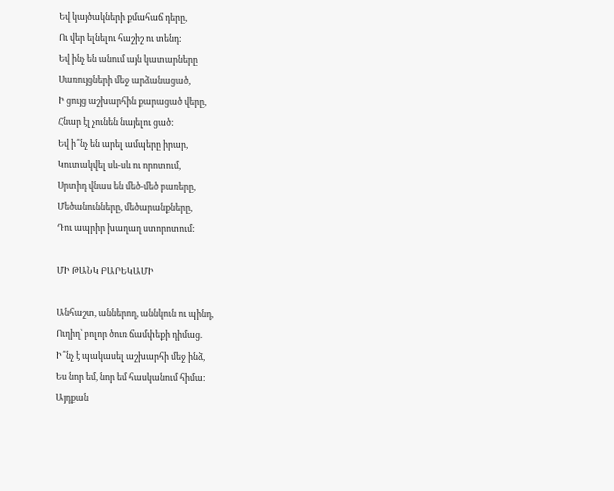Եվ կայծակների քմահաճ դերը,
Ու վեր ելնելու հաշիշ ու տենդ:
Եվ ինչ են անում այն կատարները
Սառույցների մեջ արձանացած,
Ի ցույց աշխարհին քարացած վերը,
Հնար էլ չունեն նայելու ցած:
Եվ ի՞նչ են արել ամպերը իրար,
Կուտակվել սև-սև ու որոտում,
Սրտիդ վնաս են մեծ-մեծ բառերը,
Մեծանունները, մեծարանքները,
Դու ապրիր խաղաղ ստորոտում:

ՄԻ ԹԱՆԿ ԲԱՐԵԿԱՄԻ

Անհաշտ, աններող, աննկուն ու պինդ,
Ուղիղ՝ բոլոր ծուռ ճամփեքի դիմաց.
Ի՞նչ է պակասել աշխարհի մեջ ինձ,
Ես նոր եմ, նոր եմ հասկանում հիմա:
Այդքան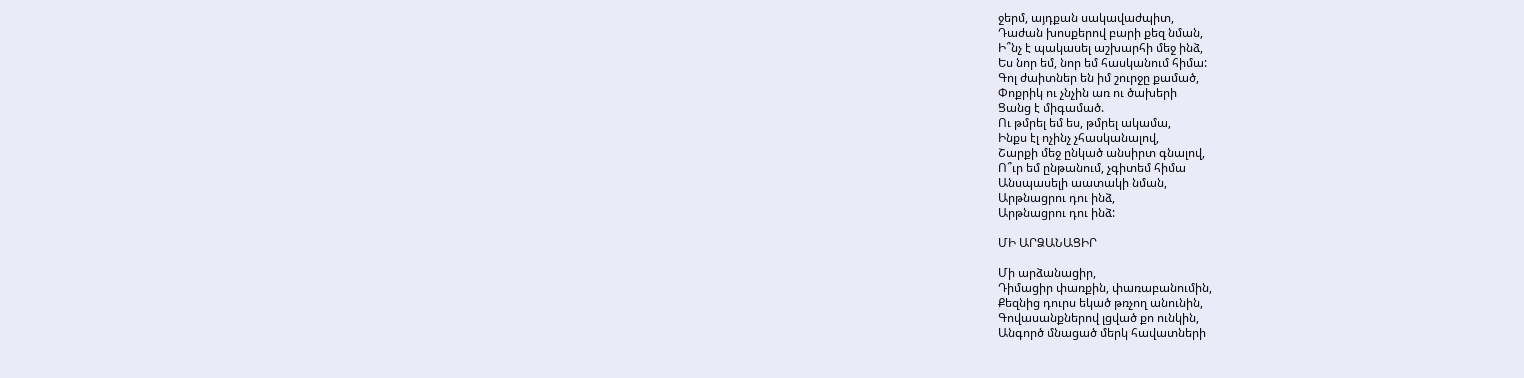ջերմ, այդքան սակավաժպիտ,
Դաժան խոսքերով բարի քեզ նման,
Ի՞նչ է պակասել աշխարհի մեջ ինձ,
Ես նոր եմ, նոր եմ հասկանում հիմա:
Գոլ ժաիտներ են իմ շուրջը քամած,
Փոքրիկ ու չնչին առ ու ծախերի
Ցանց է միգամած.
Ու թմրել եմ ես, թմրել ակամա,
Ինքս էլ ոչինչ չհասկանալով,
Շարքի մեջ ընկած անսիրտ գնալով,
Ո՞ւր եմ ընթանում, չգիտեմ հիմա
Անսպասելի աատակի նման,
Արթնացրու դու ինձ,
Արթնացրու դու ինձ:

ՄԻ ԱՐՁԱՆԱՑԻՐ

Մի արձանացիր,
Դիմացիր փառքին, փառաբանումին,
Քեզնից դուրս եկած թռչող անունին,
Գովասանքներով լցված քո ունկին,
Անգործ մնացած մերկ հավատների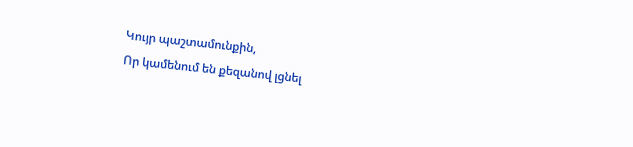Կույր պաշտամունքին,
Որ կամենում են քեզանով լցնել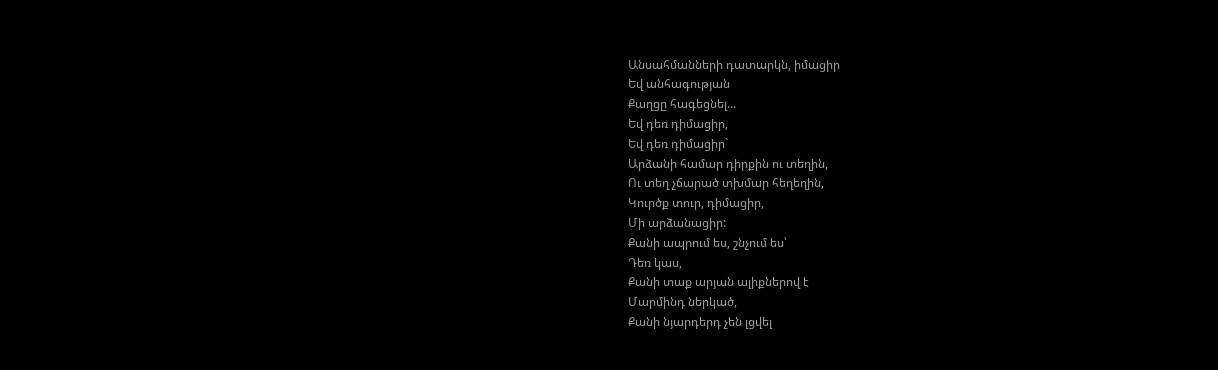Անսահմանների դատարկն, իմացիր
Եվ անհագության
Քաղցը հագեցնել...
Եվ դեռ դիմացիր,
Եվ դեռ դիմացիր`
Արձանի համար դիրքին ու տեղին,
Ու տեղ չճարած տխմար հեղեղին,
Կուրծք տուր, դիմացիր,
Մի արձանացիր:
Քանի ապրում ես, շնչում ես՝
Դեռ կաս,
Քանի տաք արյան ալիքներով է
Մարմինդ ներկած,
Քանի նյարդերդ չեն լցվել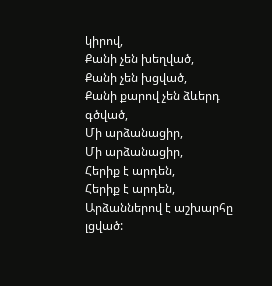կիրով,
Քանի չեն խեղված,
Քանի չեն խցված,
Քանի քարով չեն ձևերդ գծված,
Մի արձանացիր,
Մի արձանացիր,
Հերիք է արդեն,
Հերիք է արդեն,
Արձաններով է աշխարհը լցված: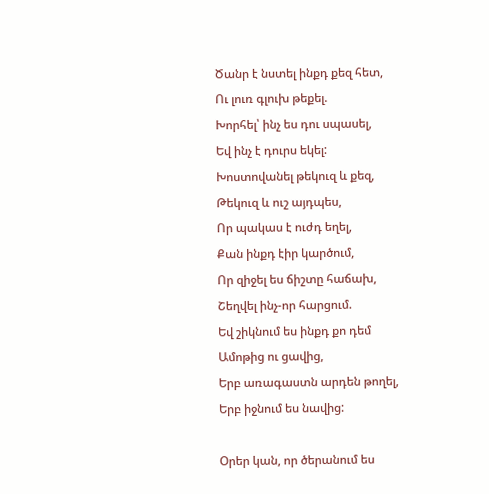Ծանր է նստել ինքդ քեզ հետ,
Ու լուռ գլուխ թեքել.
Խորհել՝ ինչ ես դու սպասել,
Եվ ինչ է դուրս եկել:
Խոստովանել թեկուզ և քեզ,
Թեկուզ և ուշ այդպես,
Որ պակաս է ուժդ եղել,
Քան ինքդ էիր կարծում,
Որ զիջել ես ճիշտը հաճախ,
Շեղվել ինչ-որ հարցում.
Եվ շիկնում ես ինքդ քո դեմ
Ամոթից ու ցավից,
Երբ առագաստն արդեն թողել,
Երբ իջնում ես նավից:

Օրեր կան, որ ծերանում ես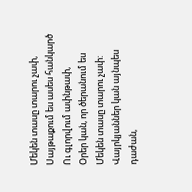Մեկեն տասը տարու չափ,
Սայթաքում ես ասես հանկարծ
Ու գլորվում ափնթափ,
Օրեր կան, որ ծերանում ես
Մեկեն տասը տարու չափ:
Վայրկյաններ կան այնպես դաժան,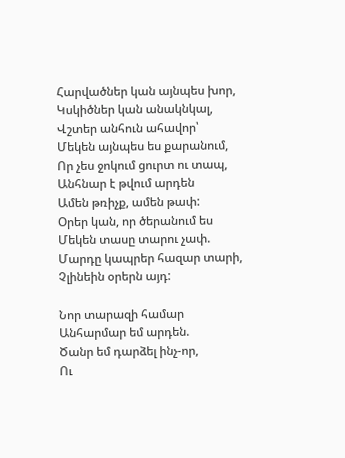Հարվածներ կան այնպես խոր,
Կսկիծներ կան անակնկալ,
Վշտեր անհուն ահավոր՝
Մեկեն այնպես ես քարանում,
Որ չես ջոկում ցուրտ ու տապ,
Անհնար է թվում արդեն
Ամեն թռիչք, ամեն թափ:
Օրեր կան, որ ծերանում ես
Մեկեն տասը տարու չափ.
Մարդը կապրեր հազար տարի,
Չլինեին օրերն այդ:

Նոր տարազի համար
Անհարմար եմ արդեն.
Ծանր եմ դարձել ինչ-որ,
Ու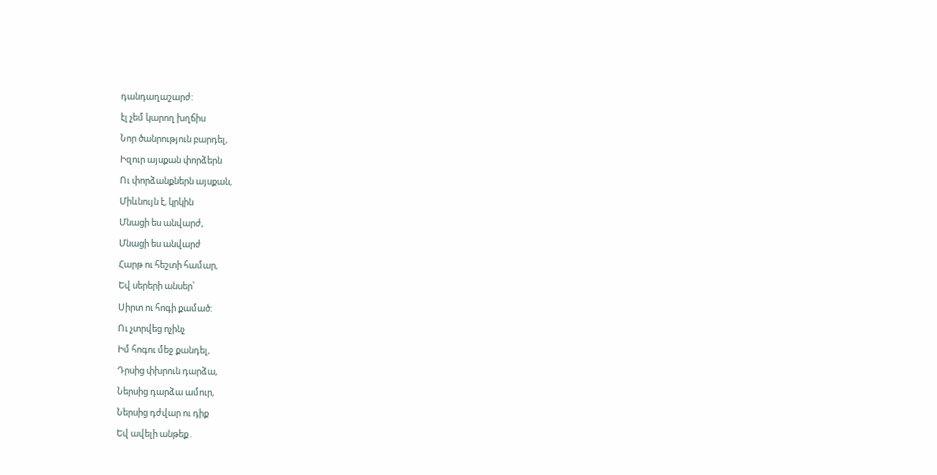դանդաղաշարժ:
էլ չեմ կարող խղճիս
Նոր ծանրություն բարդել,
Իզուր այսքան փորձերն
Ու փորձանքներն այսքան,
Միևնույն է, կրկին
Մնացի ես անվարժ,
Մնացի ես անվարժ
Հարթ ու հեշտի համար,
Եվ սերերի անսեր՝
Սիրտ ու հոգի քամած:
Ու չտրվեց ոչինչ
Իմ հոգու մեջ քանդել,
Դրսից փխրուն դարձա,
Ներսից դարձա ամուր,
Ներսից դժվար ու դիք
Եվ ավելի անթեք․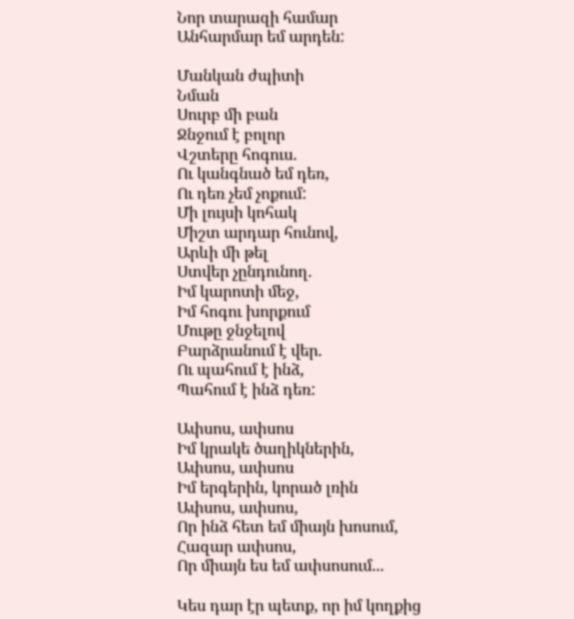Նոր տարազի համար
Անհարմար եմ արդեն:

Մանկան ժպիտի
Նման
Սուրբ մի բան
Ջնջում է բոլոր
Վշտերը հոգուս.
Ու կանգնած եմ դեռ,
Ու դեռ չեմ չոքում:
Մի լույսի կոհակ
Միշտ արդար հունով,
Արևի մի թել
Ստվեր չընդունող.
Իմ կարոտի մեջ,
Իմ հոգու խորքում
Մութը ջնջելով
Բարձրանում է վեր.
Ու պահում է ինձ,
Պահում է ինձ դեռ:

Ափսոս, ափսոս
Իմ կրակե ծաղիկներին,
Ափսոս, ափսոս
Իմ երգերին, կորած լռին
Ափսոս, ափսոս,
Որ ինձ հետ եմ միայն խոսում,
Հազար ափսոս,
Որ միայն ես եմ ափսոսում...

Կես դար էր պետք, որ իմ կողքից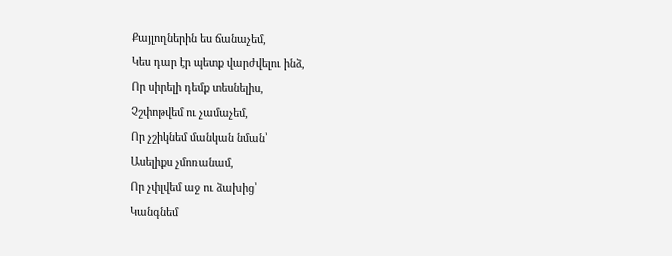Քայլողներին ես ճանաչեմ,
Կես դար էր պետք վարժվելու ինձ,
Որ սիրելի դեմք տեսնելիս,
Չշփոթվեմ ու չամաչեմ,
Որ չշիկնեմ մանկան նման՝
Ասելիքս չմոռանամ,
Որ չփլվեմ աջ ու ձախից՝
Կանգնեմ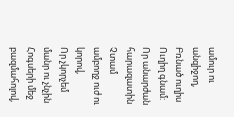ամուր ու անզիջող,
Բռնած ուղիս
Ուղիղ գնամ:
Որ անարժան հարազատին
Չտամ ամբողջ ուժ ու կորով,
Որ չկորչեմ մանր ու չնչին
Հոգսերի մեջ բազմահոլով,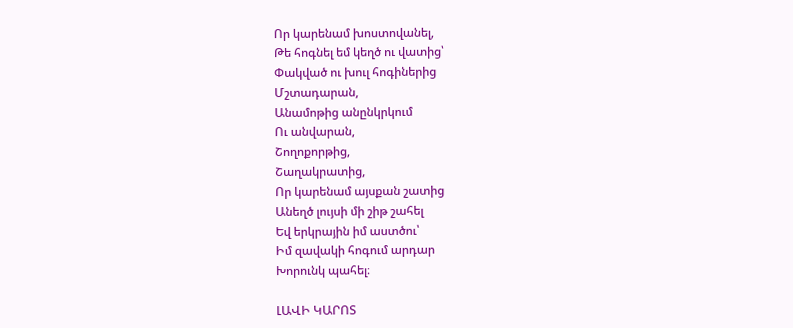Որ կարենամ խոստովանել,
Թե հոգնել եմ կեղծ ու վատից՝
Փակված ու խուլ հոգիներից
Մշտադարան,
Անամոթից անընկրկում
Ու անվարան,
Շողոքորթից,
Շաղակրատից,
Որ կարենամ այսքան շատից
Անեղծ լույսի մի շիթ շահել
Եվ երկրային իմ աստծու՝
Իմ զավակի հոգում արդար
Խորունկ պահել։

ԼԱՎԻ ԿԱՐՈՏ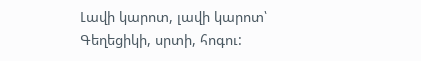Լավի կարոտ, լավի կարոտ՝
Գեղեցիկի, սրտի, հոգու: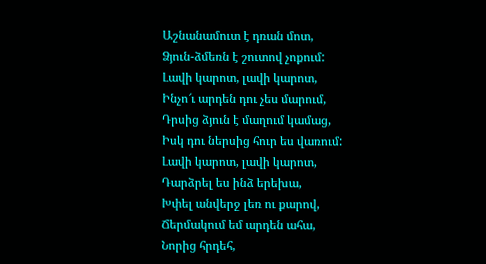Աշնանամուտ է դռան մոտ,
Ձյուն-ձմեռն է շուտով չոքում:
Լավի կարոտ, լավի կարոտ,
Ինչո՜ւ արդեն դու չես մարում,
Դրսից ձյուն է մաղում կամաց,
Իսկ դու ներսից հուր ես վառում:
Լավի կարոտ, լավի կարոտ,
Դարձրել ես ինձ երեխա,
Խփել անվերջ լեռ ու քարով,
Ճերմակում եմ արդեն ահա,
Նորից հրդեհ,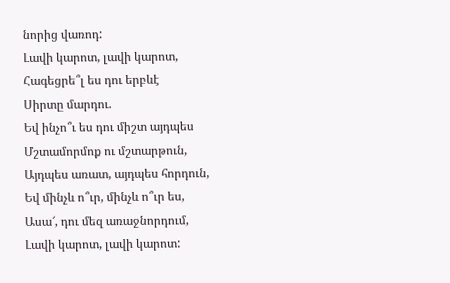նորից վառոդ:
Լավի կարոտ, լավի կարոտ,
Հագեցրե՞լ ես դու երբևէ
Սիրտը մարդու.
Եվ ինչո՞ւ ես դու միշտ այդպես
Մշտամորմոք ու մշտարթուն,
Այդպես առատ, այդպես հորդուն,
Եվ մինչև ո՞ւր, մինչև ո՞ւր ես,
Ասա՜, դու մեզ առաջնորդում,
Լավի կարոտ, լավի կարոտ: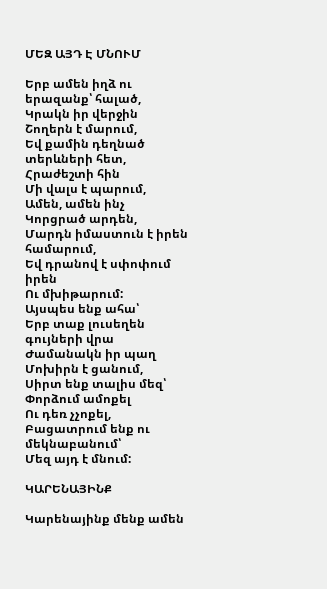ՄԵԶ ԱՅԴ Է ՄՆՈՒՄ

Երբ ամեն իղձ ու երազանք՝ հալած,
Կրակն իր վերջին
Շողերն է մարում,
Եվ քամին դեղնած տերևների հետ,
Հրաժեշտի հին
Մի վալս է պարում,
Ամեն, ամեն ինչ
Կորցրած արդեն,
Մարդն իմաստուն է իրեն համարում,
Եվ դրանով է սփոփում իրեն
Ու մխիթարում:
Այսպես ենք ահա՝
Երբ տաք լուսեղեն գույների վրա
Ժամանակն իր պաղ
Մոխիրն է ցանում,
Սիրտ ենք տալիս մեզ՝
Փորձում ամոքել
Ու դեռ չչոքել,
Բացատրում ենք ու մեկնաբանում՝
Մեզ այդ է մնում:

ԿԱՐԵՆԱՅԻՆՔ

Կարենայինք մենք ամեն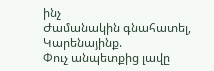ինչ
Ժամանակին գնահատել,
Կարենայինք.
Փուչ անպետքից լավը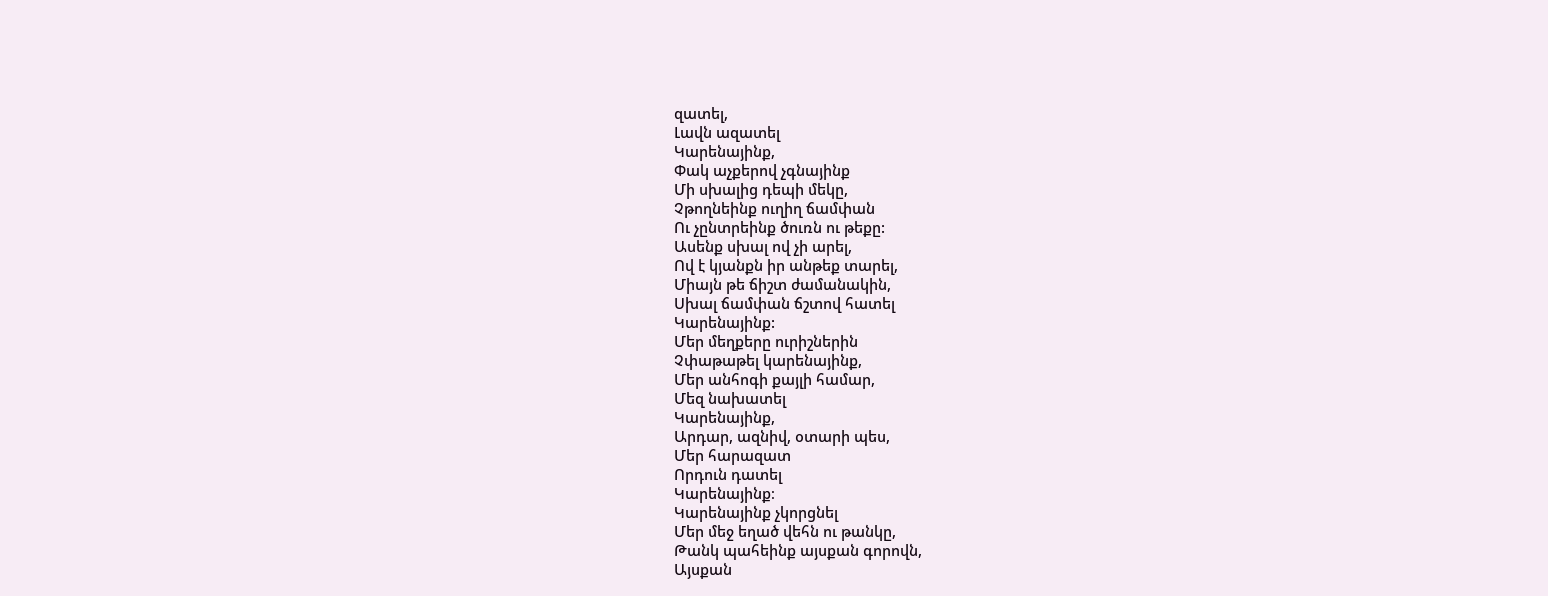զատել,
Լավն ազատել
Կարենայինք,
Փակ աչքերով չգնայինք
Մի սխալից դեպի մեկը,
Չթողնեինք ուղիղ ճամփան
Ու չընտրեինք ծուռն ու թեքը:
Ասենք սխալ ով չի արել,
Ով է կյանքն իր անթեք տարել,
Միայն թե ճիշտ ժամանակին,
Սխալ ճամփան ճշտով հատել
Կարենայինք:
Մեր մեղքերը ուրիշներին
Չփաթաթել կարենայինք,
Մեր անհոգի քայլի համար,
Մեզ նախատել
Կարենայինք,
Արդար, ազնիվ, օտարի պես,
Մեր հարազատ
Որդուն դատել
Կարենայինք։
Կարենայինք չկորցնել
Մեր մեջ եղած վեհն ու թանկը,
Թանկ պահեինք այսքան գորովն,
Այսքան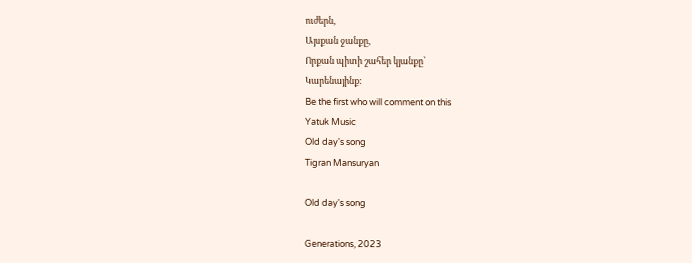ուժերն,
Այսքան ջանքը,
Որքան պիտի շահեր կյանքը՝
Կարենայինք:
Be the first who will comment on this
Yatuk Music
Old day's song
Tigran Mansuryan

Old day's song

Generations, 2023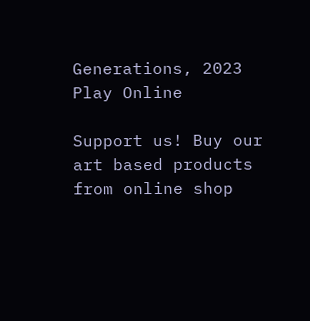Generations, 2023
Play Online

Support us! Buy our art based products from online shop